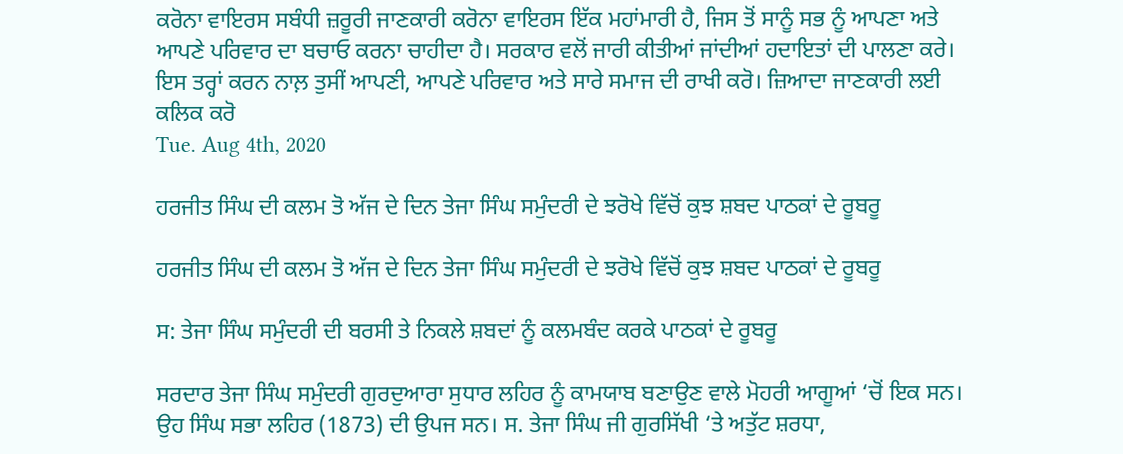ਕਰੋਨਾ ਵਾਇਰਸ ਸਬੰਧੀ ਜ਼ਰੂਰੀ ਜਾਣਕਾਰੀ ਕਰੋਨਾ ਵਾਇਰਸ ਇੱਕ ਮਹਾਂਮਾਰੀ ਹੈ, ਜਿਸ ਤੋਂ ਸਾਨੂੰ ਸਭ ਨੂੰ ਆਪਣਾ ਅਤੇ ਆਪਣੇ ਪਰਿਵਾਰ ਦਾ ਬਚਾਓ ਕਰਨਾ ਚਾਹੀਦਾ ਹੈ। ਸਰਕਾਰ ਵਲੋਂ ਜਾਰੀ ਕੀਤੀਆਂ ਜਾਂਦੀਆਂ ਹਦਾਇਤਾਂ ਦੀ ਪਾਲਣਾ ਕਰੇ। ਇਸ ਤਰ੍ਹਾਂ ਕਰਨ ਨਾਲ਼ ਤੁਸੀਂ ਆਪਣੀ, ਆਪਣੇ ਪਰਿਵਾਰ ਅਤੇ ਸਾਰੇ ਸਮਾਜ ਦੀ ਰਾਖੀ ਕਰੋ। ਜ਼ਿਆਦਾ ਜਾਣਕਾਰੀ ਲਈ ਕਲਿਕ ਕਰੋ
Tue. Aug 4th, 2020

ਹਰਜੀਤ ਸਿੰਘ ਦੀ ਕਲਮ ਤੋ ਅੱਜ ਦੇ ਦਿਨ ਤੇਜਾ ਸਿੰਘ ਸਮੁੰਦਰੀ ਦੇ ਝਰੋਖੇ ਵਿੱਚੋਂ ਕੁਝ ਸ਼ਬਦ ਪਾਠਕਾਂ ਦੇ ਰੂਬਰੂ

ਹਰਜੀਤ ਸਿੰਘ ਦੀ ਕਲਮ ਤੋ ਅੱਜ ਦੇ ਦਿਨ ਤੇਜਾ ਸਿੰਘ ਸਮੁੰਦਰੀ ਦੇ ਝਰੋਖੇ ਵਿੱਚੋਂ ਕੁਝ ਸ਼ਬਦ ਪਾਠਕਾਂ ਦੇ ਰੂਬਰੂ

ਸ: ਤੇਜਾ ਸਿੰਘ ਸਮੁੰਦਰੀ ਦੀ ਬਰਸੀ ਤੇ ਨਿਕਲੇ ਸ਼ਬਦਾਂ ਨੂੰ ਕਲਮਬੰਦ ਕਰਕੇ ਪਾਠਕਾਂ ਦੇ ਰੂਬਰੂ

ਸਰਦਾਰ ਤੇਜਾ ਸਿੰਘ ਸਮੁੰਦਰੀ ਗੁਰਦੁਆਰਾ ਸੁਧਾਰ ਲਹਿਰ ਨੂੰ ਕਾਮਯਾਬ ਬਣਾਉਣ ਵਾਲੇ ਮੋਹਰੀ ਆਗੂਆਂ ‘ਚੋਂ ਇਕ ਸਨ। ਉਹ ਸਿੰਘ ਸਭਾ ਲਹਿਰ (1873) ਦੀ ਉਪਜ ਸਨ। ਸ. ਤੇਜਾ ਸਿੰਘ ਜੀ ਗੁਰਸਿੱਖੀ ‘ਤੇ ਅਤੁੱਟ ਸ਼ਰਧਾ,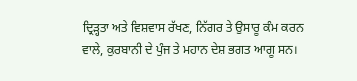ਦ੍ਰਿੜ੍ਹਤਾ ਅਤੇ ਵਿਸ਼ਵਾਸ ਰੱਖਣ, ਨਿੱਗਰ ਤੇ ਉਸਾਰੂ ਕੰਮ ਕਰਨ ਵਾਲੇ, ਕੁਰਬਾਨੀ ਦੇ ਪੁੰਜ ਤੇ ਮਹਾਨ ਦੇਸ਼ ਭਗਤ ਆਗੂ ਸਨ।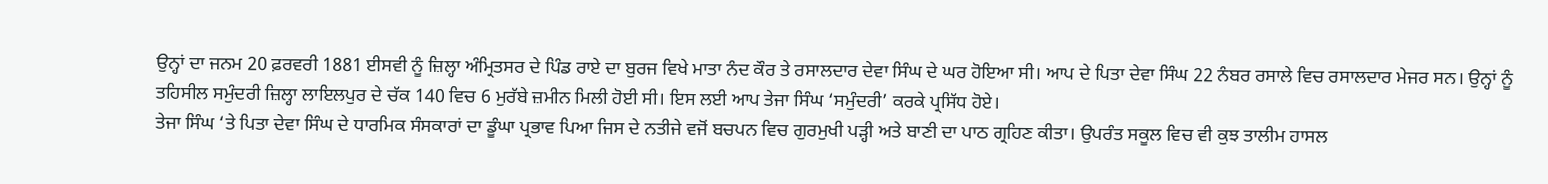ਉਨ੍ਹਾਂ ਦਾ ਜਨਮ 20 ਫ਼ਰਵਰੀ 1881 ਈਸਵੀ ਨੂੰ ਜ਼ਿਲ੍ਹਾ ਅੰਮ੍ਰਿਤਸਰ ਦੇ ਪਿੰਡ ਰਾਏ ਦਾ ਬੁਰਜ ਵਿਖੇ ਮਾਤਾ ਨੰਦ ਕੌਰ ਤੇ ਰਸਾਲਦਾਰ ਦੇਵਾ ਸਿੰਘ ਦੇ ਘਰ ਹੋਇਆ ਸੀ। ਆਪ ਦੇ ਪਿਤਾ ਦੇਵਾ ਸਿੰਘ 22 ਨੰਬਰ ਰਸਾਲੇ ਵਿਚ ਰਸਾਲਦਾਰ ਮੇਜਰ ਸਨ। ਉਨ੍ਹਾਂ ਨੂੰ ਤਹਿਸੀਲ ਸਮੁੰਦਰੀ ਜ਼ਿਲ੍ਹਾ ਲਾਇਲਪੁਰ ਦੇ ਚੱਕ 140 ਵਿਚ 6 ਮੁਰੱਬੇ ਜ਼ਮੀਨ ਮਿਲੀ ਹੋਈ ਸੀ। ਇਸ ਲਈ ਆਪ ਤੇਜਾ ਸਿੰਘ ‘ਸਮੁੰਦਰੀ’ ਕਰਕੇ ਪ੍ਰਸਿੱਧ ਹੋਏ।
ਤੇਜਾ ਸਿੰਘ ‘ਤੇ ਪਿਤਾ ਦੇਵਾ ਸਿੰਘ ਦੇ ਧਾਰਮਿਕ ਸੰਸਕਾਰਾਂ ਦਾ ਡੂੰਘਾ ਪ੍ਰਭਾਵ ਪਿਆ ਜਿਸ ਦੇ ਨਤੀਜੇ ਵਜੋਂ ਬਚਪਨ ਵਿਚ ਗੁਰਮੁਖੀ ਪੜ੍ਹੀ ਅਤੇ ਬਾਣੀ ਦਾ ਪਾਠ ਗ੍ਰਹਿਣ ਕੀਤਾ। ਉਪਰੰਤ ਸਕੂਲ ਵਿਚ ਵੀ ਕੁਝ ਤਾਲੀਮ ਹਾਸਲ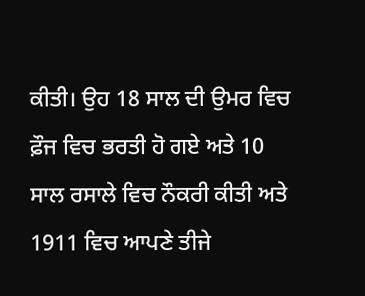ਕੀਤੀ। ਉਹ 18 ਸਾਲ ਦੀ ਉਮਰ ਵਿਚ ਫ਼ੌਜ ਵਿਚ ਭਰਤੀ ਹੋ ਗਏ ਅਤੇ 10 ਸਾਲ ਰਸਾਲੇ ਵਿਚ ਨੌਕਰੀ ਕੀਤੀ ਅਤੇ 1911 ਵਿਚ ਆਪਣੇ ਤੀਜੇ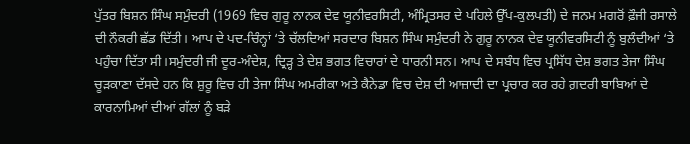ਪੁੱਤਰ ਬਿਸ਼ਨ ਸਿੰਘ ਸਮੁੰਦਰੀ (1969 ਵਿਚ ਗੁਰੂ ਨਾਨਕ ਦੇਵ ਯੂਨੀਵਰਸਿਟੀ, ਅੰਮ੍ਰਿਤਸਰ ਦੇ ਪਹਿਲੇ ਉੱਪ-ਕੁਲਪਤੀ) ਦੇ ਜਨਮ ਮਗਰੋਂ ਫ਼ੌਜੀ ਰਸਾਲੇ ਦੀ ਨੌਕਰੀ ਛੱਡ ਦਿੱਤੀ। ਆਪ ਦੇ ਪਦ-ਚਿੰਨ੍ਹਾਂ ‘ਤੇ ਚੱਲਦਿਆਂ ਸਰਦਾਰ ਬਿਸ਼ਨ ਸਿੰਘ ਸਮੁੰਦਰੀ ਨੇ ਗੁਰੂ ਨਾਨਕ ਦੇਵ ਯੂਨੀਵਰਸਿਟੀ ਨੂੰ ਬੁਲੰਦੀਆਂ ‘ਤੇ ਪਹੁੰਚਾ ਦਿੱਤਾ ਸੀ।ਸਮੁੰਦਰੀ ਜੀ ਦੂਰ-ਅੰਦੇਸ਼, ਦ੍ਰਿੜ੍ਹ ਤੇ ਦੇਸ਼ ਭਗਤ ਵਿਚਾਰਾਂ ਦੇ ਧਾਰਨੀ ਸਨ। ਆਪ ਦੇ ਸਬੰਧ ਵਿਚ ਪ੍ਰਸਿੱਧ ਦੇਸ਼ ਭਗਤ ਤੇਜਾ ਸਿੰਘ ਚੂੜਕਾਣਾ ਦੱਸਦੇ ਹਨ ਕਿ ਸ਼ੁਰੂ ਵਿਚ ਹੀ ਤੇਜਾ ਸਿੰਘ ਅਮਰੀਕਾ ਅਤੇ ਕੈਨੇਡਾ ਵਿਚ ਦੇਸ਼ ਦੀ ਆਜ਼ਾਦੀ ਦਾ ਪ੍ਰਚਾਰ ਕਰ ਰਹੇ ਗ਼ਦਰੀ ਬਾਬਿਆਂ ਦੇ ਕਾਰਨਾਮਿਆਂ ਦੀਆਂ ਗੱਲਾਂ ਨੂੰ ਬੜੇ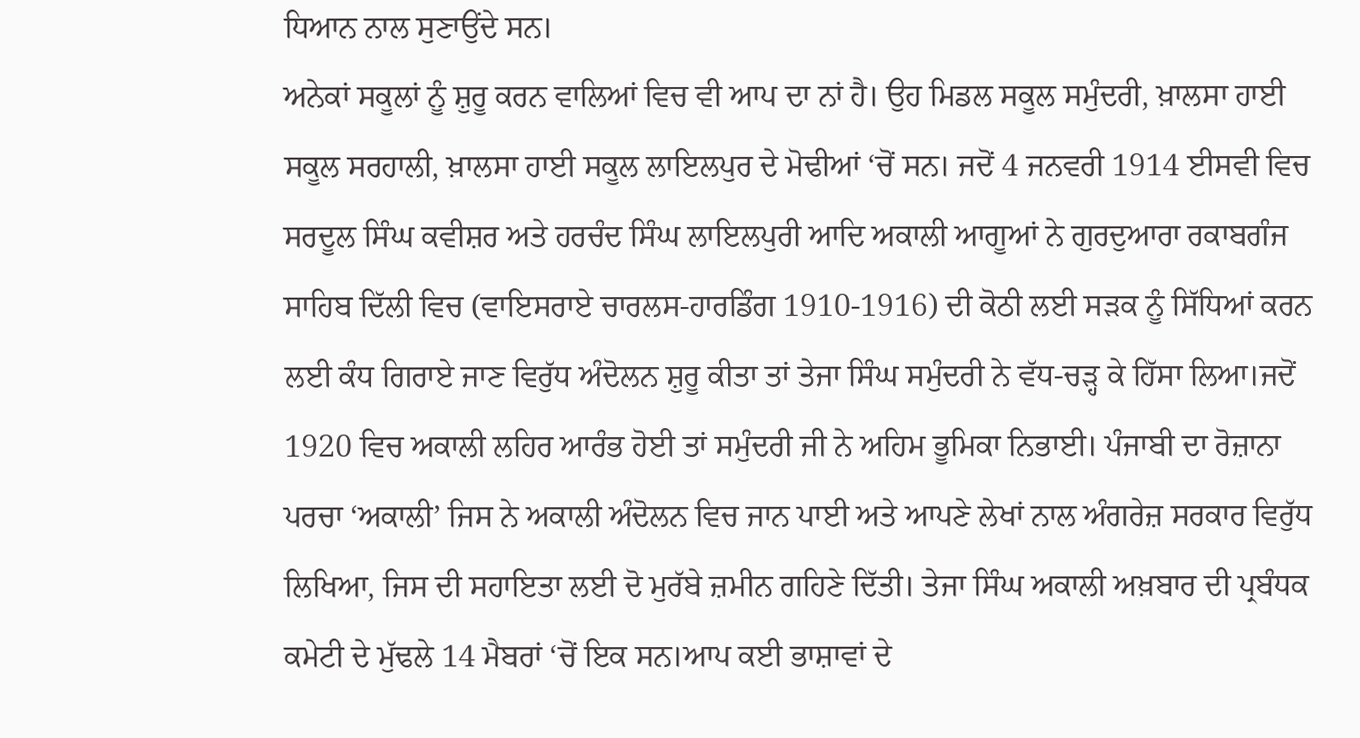ਧਿਆਨ ਨਾਲ ਸੁਣਾਉਂਦੇ ਸਨ।
ਅਨੇਕਾਂ ਸਕੂਲਾਂ ਨੂੰ ਸ਼ੁਰੂ ਕਰਨ ਵਾਲਿਆਂ ਵਿਚ ਵੀ ਆਪ ਦਾ ਨਾਂ ਹੈ। ਉਹ ਮਿਡਲ ਸਕੂਲ ਸਮੁੰਦਰੀ, ਖ਼ਾਲਸਾ ਹਾਈ ਸਕੂਲ ਸਰਹਾਲੀ, ਖ਼ਾਲਸਾ ਹਾਈ ਸਕੂਲ ਲਾਇਲਪੁਰ ਦੇ ਮੋਢੀਆਂ ‘ਚੋਂ ਸਨ। ਜਦੋਂ 4 ਜਨਵਰੀ 1914 ਈਸਵੀ ਵਿਚ ਸਰਦੂਲ ਸਿੰਘ ਕਵੀਸ਼ਰ ਅਤੇ ਹਰਚੰਦ ਸਿੰਘ ਲਾਇਲਪੁਰੀ ਆਦਿ ਅਕਾਲੀ ਆਗੂਆਂ ਨੇ ਗੁਰਦੁਆਰਾ ਰਕਾਬਗੰਜ ਸਾਹਿਬ ਦਿੱਲੀ ਵਿਚ (ਵਾਇਸਰਾਏ ਚਾਰਲਸ-ਹਾਰਡਿੰਗ 1910-1916) ਦੀ ਕੋਠੀ ਲਈ ਸੜਕ ਨੂੰ ਸਿੱਧਿਆਂ ਕਰਨ ਲਈ ਕੰਧ ਗਿਰਾਏ ਜਾਣ ਵਿਰੁੱਧ ਅੰਦੋਲਨ ਸ਼ੁਰੂ ਕੀਤਾ ਤਾਂ ਤੇਜਾ ਸਿੰਘ ਸਮੁੰਦਰੀ ਨੇ ਵੱਧ-ਚੜ੍ਹ ਕੇ ਹਿੱਸਾ ਲਿਆ।ਜਦੋਂ 1920 ਵਿਚ ਅਕਾਲੀ ਲਹਿਰ ਆਰੰਭ ਹੋਈ ਤਾਂ ਸਮੁੰਦਰੀ ਜੀ ਨੇ ਅਹਿਮ ਭੂਮਿਕਾ ਨਿਭਾਈ। ਪੰਜਾਬੀ ਦਾ ਰੋਜ਼ਾਨਾ ਪਰਚਾ ‘ਅਕਾਲੀ’ ਜਿਸ ਨੇ ਅਕਾਲੀ ਅੰਦੋਲਨ ਵਿਚ ਜਾਨ ਪਾਈ ਅਤੇ ਆਪਣੇ ਲੇਖਾਂ ਨਾਲ ਅੰਗਰੇਜ਼ ਸਰਕਾਰ ਵਿਰੁੱਧ ਲਿਖਿਆ, ਜਿਸ ਦੀ ਸਹਾਇਤਾ ਲਈ ਦੋ ਮੁਰੱਬੇ ਜ਼ਮੀਨ ਗਹਿਣੇ ਦਿੱਤੀ। ਤੇਜਾ ਸਿੰਘ ਅਕਾਲੀ ਅਖ਼ਬਾਰ ਦੀ ਪ੍ਰਬੰਧਕ ਕਮੇਟੀ ਦੇ ਮੁੱਢਲੇ 14 ਮੈਬਰਾਂ ‘ਚੋਂ ਇਕ ਸਨ।ਆਪ ਕਈ ਭਾਸ਼ਾਵਾਂ ਦੇ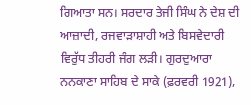ਗਿਆਤਾ ਸਨ। ਸਰਦਾਰ ਤੇਜੀ ਸਿੰਘ ਨੇ ਦੇਸ਼ ਦੀ ਆਜ਼ਾਦੀ, ਰਜਵਾੜਾਸ਼ਾਹੀ ਅਤੇ ਬਿਸਵੇਦਾਰੀ ਵਿਰੁੱਧ ਤੀਹਰੀ ਜੰਗ ਲੜੀ। ਗੁਰਦੁਆਰਾ ਨਨਕਾਣਾ ਸਾਹਿਬ ਦੇ ਸਾਕੇ (ਫ਼ਰਵਰੀ 1921),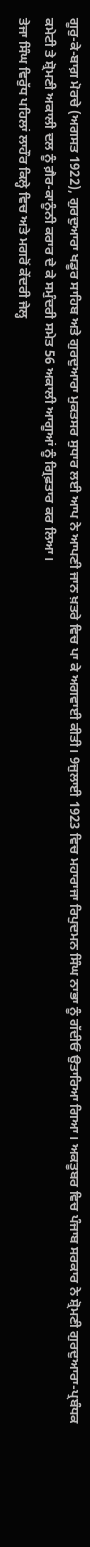ਗੂਰੁ-ਕੇ-ਬਾਗ਼ ਮੋਰਚੇ (ਅਗਸਤ 1922), ਗੁਰਦੁਆਰਾ ਖਡੂਰ ਸਾਹਿਬ ਅਤੇ ਗੁਰਦੁਆਰਾ ਮੁਕਤਸਰ ਸੁਧਾਰ ਲਈ ਆਪ ਨੇ ਆਪਣੀ ਜਾਨ ਖ਼ਤਰੇ ਵਿਚ ਪਾ ਕੇ ਅਗਵਾਈ ਕੀਤੀ। 9ਜੁਲਾਈ 1923 ਵਿਚ ਮਹਾਰਾਜਾ ਰਿਪੁਦਮਨ ਸਿੰਘ ਨਾਭਾ ਨੂੰ ਗੱਦੀਓਂ ਉਤਾਰਿਆ ਗਿਆ। ਅਕਤੂਬਰ ਵਿਚ ਪੰਜਾਬ ਸਰਕਾਰ ਨੇ ਸ਼੍ਰੋਮਣੀ ਗੁਰਦੁਆਰਾ-ਪ੍ਰਬੰਧਕ ਕਮੇਟੀ ਤੇ ਸ਼੍ਰੋਮਣੀ ਅਕਾਲੀ ਦਲ ਨੂੰ ਗ਼ੈਰ-ਕਾਨੂੰਨੀ ਕਰਾਰ ਦੇ ਕੇ ਸਮੁੰਦਰੀ ਸਮੇਤ 56 ਅਕਾਲੀ ਆਗੂਆਂ ਨੂੰ ਗ੍ਰਿਫ਼ਤਾਰ ਕਰ ਲਿਆ।
ਤੇਜਾ ਸਿੰਘ ਵਿਰੁੱਧ ਪਹਿਲਾਂ ਲਾਹੌਰ ਕਿਲ੍ਹੇ ਵਿਚ ਅਤੇ ਮਗਰੋਂ ਕੇਂਦਰੀ ਜੇਲ੍ਹ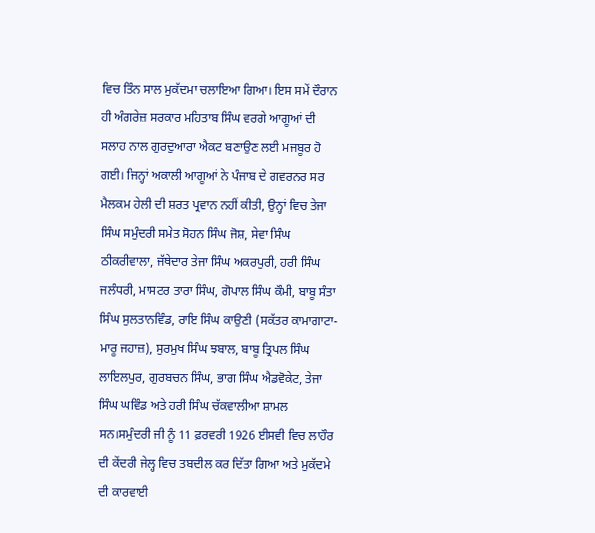ਵਿਚ ਤਿੰਨ ਸਾਲ ਮੁਕੱਦਮਾ ਚਲਾਇਆ ਗਿਆ। ਇਸ ਸਮੇਂ ਦੌਰਾਨ ਹੀ ਅੰਗਰੇਜ਼ ਸਰਕਾਰ ਮਹਿਤਾਬ ਸਿੰਘ ਵਰਗੇ ਆਗੂਆਂ ਦੀ ਸਲਾਹ ਨਾਲ ਗੁਰਦੁਆਰਾ ਐਕਟ ਬਣਾਉਣ ਲਈ ਮਜਬੂਰ ਹੋ ਗਈ। ਜਿਨ੍ਹਾਂ ਅਕਾਲੀ ਆਗੂਆਂ ਨੇ ਪੰਜਾਬ ਦੇ ਗਵਰਨਰ ਸਰ ਮੈਲਕਮ ਹੇਲੀ ਦੀ ਸ਼ਰਤ ਪ੍ਰਵਾਨ ਨਹੀਂ ਕੀਤੀ, ਉਨ੍ਹਾਂ ਵਿਚ ਤੇਜਾ ਸਿੰਘ ਸਮੁੰਦਰੀ ਸਮੇਤ ਸੋਹਨ ਸਿੰਘ ਜੋਸ਼, ਸੇਵਾ ਸਿੰਘ ਠੀਕਰੀਵਾਲਾ, ਜੱਥੇਦਾਰ ਤੇਜਾ ਸਿੰਘ ਅਕਰਪੁਰੀ, ਹਰੀ ਸਿੰਘ ਜਲੰਧਰੀ, ਮਾਸਟਰ ਤਾਰਾ ਸਿੰਘ, ਗੋਪਾਲ ਸਿੰਘ ਕੌਮੀ, ਬਾਬੂ ਸੰਤਾ ਸਿੰਘ ਸੁਲਤਾਨਵਿੰਡ, ਰਾਇ ਸਿੰਘ ਕਾਉਣੀ (ਸਕੱਤਰ ਕਾਮਾਗਾਟਾ-ਮਾਰੂ ਜਹਾਜ਼), ਸੁਰਮੁਖ ਸਿੰਘ ਝਬਾਲ, ਬਾਬੂ ਤ੍ਰਿਪਲ ਸਿੰਘ ਲਾਇਲਪੁਰ, ਗੁਰਬਚਨ ਸਿੰਘ, ਭਾਗ ਸਿੰਘ ਐਡਵੋਕੇਟ, ਤੇਜਾ ਸਿੰਘ ਘਵਿੰਡ ਅਤੇ ਹਰੀ ਸਿੰਘ ਚੱਕਵਾਲੀਆ ਸ਼ਾਮਲ ਸਨ।ਸਮੁੰਦਰੀ ਜੀ ਨੂੰ 11 ਫ਼ਰਵਰੀ 1926 ਈਸਵੀ ਵਿਚ ਲਾਹੌਰ ਦੀ ਕੇਂਦਰੀ ਜੇਲ੍ਹ ਵਿਚ ਤਬਦੀਲ ਕਰ ਦਿੱਤਾ ਗਿਆ ਅਤੇ ਮੁਕੱਦਮੇ ਦੀ ਕਾਰਵਾਈ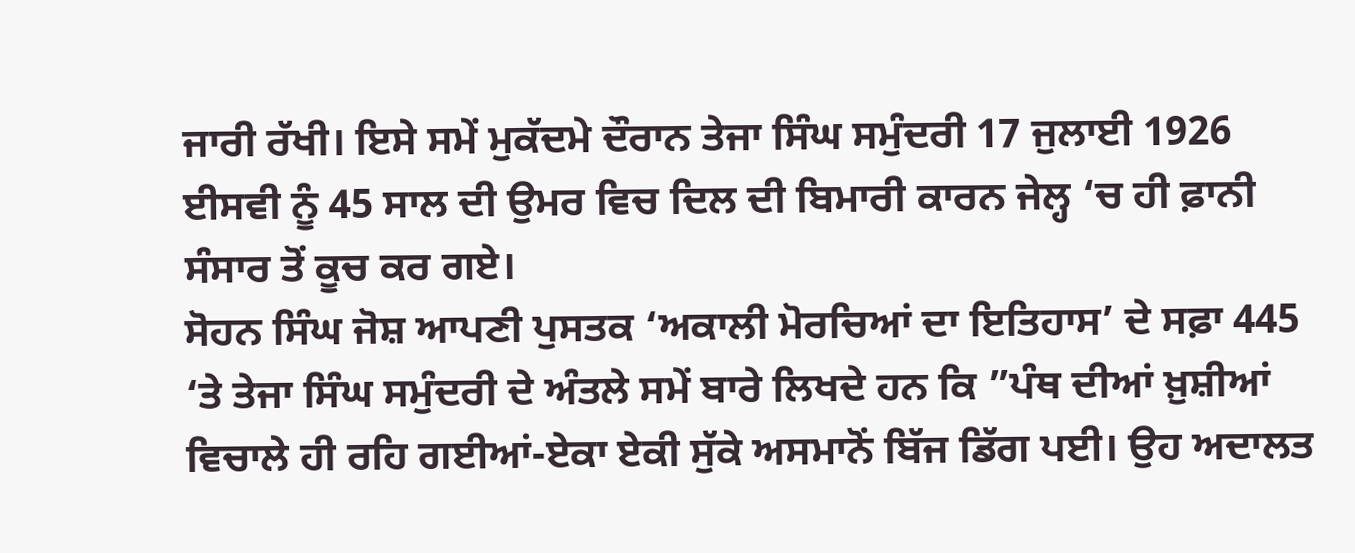ਜਾਰੀ ਰੱਖੀ। ਇਸੇ ਸਮੇਂ ਮੁਕੱਦਮੇ ਦੌਰਾਨ ਤੇਜਾ ਸਿੰਘ ਸਮੁੰਦਰੀ 17 ਜੁਲਾਈ 1926 ਈਸਵੀ ਨੂੰ 45 ਸਾਲ ਦੀ ਉਮਰ ਵਿਚ ਦਿਲ ਦੀ ਬਿਮਾਰੀ ਕਾਰਨ ਜੇਲ੍ਹ ‘ਚ ਹੀ ਫ਼ਾਨੀ ਸੰਸਾਰ ਤੋਂ ਕੂਚ ਕਰ ਗਏ।
ਸੋਹਨ ਸਿੰਘ ਜੋਸ਼ ਆਪਣੀ ਪੁਸਤਕ ‘ਅਕਾਲੀ ਮੋਰਚਿਆਂ ਦਾ ਇਤਿਹਾਸ’ ਦੇ ਸਫ਼ਾ 445 ‘ਤੇ ਤੇਜਾ ਸਿੰਘ ਸਮੁੰਦਰੀ ਦੇ ਅੰਤਲੇ ਸਮੇਂ ਬਾਰੇ ਲਿਖਦੇ ਹਨ ਕਿ ”ਪੰਥ ਦੀਆਂ ਖ਼ੁਸ਼ੀਆਂ ਵਿਚਾਲੇ ਹੀ ਰਹਿ ਗਈਆਂ-ਏਕਾ ਏਕੀ ਸੁੱਕੇ ਅਸਮਾਨੋਂ ਬਿੱਜ ਡਿੱਗ ਪਈ। ਉਹ ਅਦਾਲਤ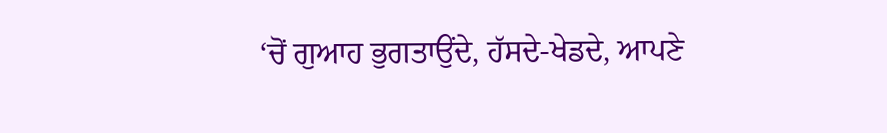‘ਚੋਂ ਗੁਆਹ ਭੁਗਤਾਉਂਦੇ, ਹੱਸਦੇ-ਖੇਡਦੇ, ਆਪਣੇ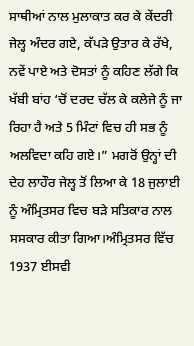ਸਾਥੀਆਂ ਨਾਲ ਮੁਲਾਕਾਤ ਕਰ ਕੇ ਕੇਂਦਰੀ ਜੇਲ੍ਹ ਅੰਦਰ ਗਏ, ਕੱਪੜੇ ਉਤਾਰ ਕੇ ਰੱਖੇ, ਨਵੇਂ ਪਾਏ ਅਤੇ ਦੋਸਤਾਂ ਨੂੰ ਕਹਿਣ ਲੱਗੇ ਕਿ ਖੱਬੀ ਬਾਂਹ ‘ਚੋਂ ਦਰਦ ਚੱਲ ਕੇ ਕਲੇਜੇ ਨੂੰ ਜਾ ਰਿਹਾ ਹੈ ਅਤੇ 5 ਮਿੰਟਾਂ ਵਿਚ ਹੀ ਸਭ ਨੂੰ ਅਲਵਿਦਾ ਕਹਿ ਗਏ।” ਮਗਰੋਂ ਉਨ੍ਹਾਂ ਦੀ ਦੇਹ ਲਾਹੌਰ ਜੇਲ੍ਹ ਤੋਂ ਲਿਆ ਕੇ 18 ਜੁਲਾਈ ਨੂੰ ਅੰਮ੍ਰਿਤਸਰ ਵਿਚ ਬੜੇ ਸਤਿਕਾਰ ਨਾਲ ਸਸਕਾਰ ਕੀਤਾ ਗਿਆ।ਅੰਮ੍ਰਿਤਸਰ ਵਿੱਚ 1937 ਈਸਵੀ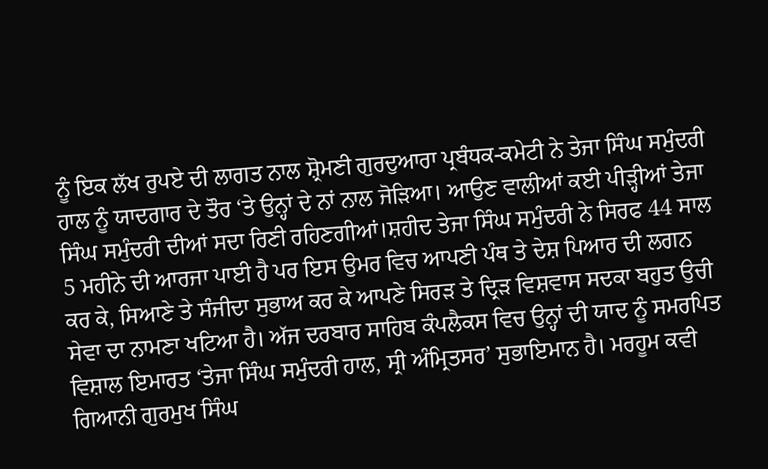ਨੂੰ ਇਕ ਲੱਖ ਰੁਪਏ ਦੀ ਲਾਗਤ ਨਾਲ ਸ਼੍ਰੋਮਣੀ ਗੁਰਦੁਆਰਾ ਪ੍ਰਬੰਧਕ-ਕਮੇਟੀ ਨੇ ਤੇਜਾ ਸਿੰਘ ਸਮੁੰਦਰੀ ਹਾਲ ਨੂੰ ਯਾਦਗਾਰ ਦੇ ਤੌਰ ‘ਤੇ ਉਨ੍ਹਾਂ ਦੇ ਨਾਂ ਨਾਲ ਜੋੜਿਆ। ਆਉਣ ਵਾਲੀਆਂ ਕਈ ਪੀੜ੍ਹੀਆਂ ਤੇਜਾ ਸਿੰਘ ਸਮੁੰਦਰੀ ਦੀਆਂ ਸਦਾ ਰਿਣੀ ਰਹਿਣਗੀਆਂ।ਸ਼ਹੀਦ ਤੇਜਾ ਸਿੰਘ ਸਮੁੰਦਰੀ ਨੇ ਸਿਰਫ 44 ਸਾਲ 5 ਮਹੀਨੇ ਦੀ ਆਰਜਾ ਪਾਈ ਹੈ ਪਰ ਇਸ ਉਮਰ ਵਿਚ ਆਪਣੀ ਪੰਥ ਤੇ ਦੇਸ਼ ਪਿਆਰ ਦੀ ਲਗਨ ਕਰ ਕੇ, ਸਿਆਣੇ ਤੇ ਸੰਜੀਦਾ ਸੁਭਾਅ ਕਰ ਕੇ ਆਪਣੇ ਸਿਰੜ ਤੇ ਦ੍ਰਿੜ ਵਿਸ਼ਵਾਸ ਸਦਕਾ ਬਹੁਤ ਉਚੀ ਸੇਵਾ ਦਾ ਨਾਮਣਾ ਖਟਿਆ ਹੈ। ਅੱਜ ਦਰਬਾਰ ਸਾਹਿਬ ਕੰਪਲੈਕਸ ਵਿਚ ਉਨ੍ਹਾਂ ਦੀ ਯਾਦ ਨੂੰ ਸਮਰਪਿਤ ਵਿਸ਼ਾਲ ਇਮਾਰਤ ‘ਤੇਜਾ ਸਿੰਘ ਸਮੁੰਦਰੀ ਹਾਲ, ਸ੍ਰੀ ਅੰਮ੍ਰਿਤਸਰ’ ਸੁਭਾਇਮਾਨ ਹੈ। ਮਰਹੂਮ ਕਵੀ ਗਿਆਨੀ ਗੁਰਮੁਖ ਸਿੰਘ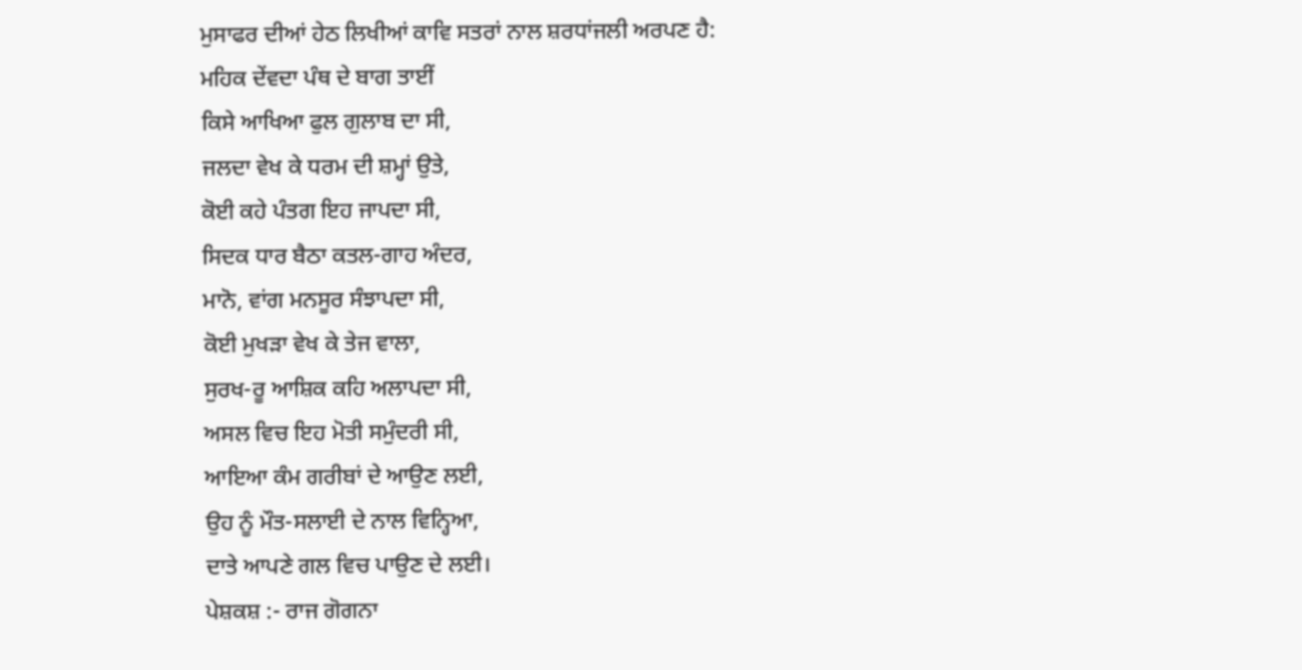ਮੁਸਾਫਰ ਦੀਆਂ ਹੇਠ ਲਿਖੀਆਂ ਕਾਵਿ ਸਤਰਾਂ ਨਾਲ ਸ਼ਰਧਾਂਜਲੀ ਅਰਪਣ ਹੈ:
ਮਹਿਕ ਦੇਂਵਦਾ ਪੰਥ ਦੇ ਬਾਗ ਤਾਈਂ
ਕਿਸੇ ਆਖਿਆ ਫੁਲ ਗੁਲਾਬ ਦਾ ਸੀ,
ਜਲਦਾ ਵੇਖ ਕੇ ਧਰਮ ਦੀ ਸ਼ਮ੍ਹਾਂ ਉਤੇ,
ਕੋਈ ਕਹੇ ਪੰਤਗ ਇਹ ਜਾਪਦਾ ਸੀ,
ਸਿਦਕ ਧਾਰ ਬੈਠਾ ਕਤਲ-ਗਾਹ ਅੰਦਰ,
ਮਾਨੋ, ਵਾਂਗ ਮਨਸੂਰ ਸੰਝਾਪਦਾ ਸੀ,
ਕੋਈ ਮੁਖੜਾ ਵੇਖ ਕੇ ਤੇਜ ਵਾਲਾ,
ਸੁਰਖ-ਰੂ ਆਸ਼ਿਕ ਕਹਿ ਅਲਾਪਦਾ ਸੀ,
ਅਸਲ ਵਿਚ ਇਹ ਮੋਤੀ ਸਮੁੰਦਰੀ ਸੀ,
ਆਇਆ ਕੰਮ ਗਰੀਬਾਂ ਦੇ ਆਉਣ ਲਈ,
ਉਹ ਨੂੰ ਮੌਤ-ਸਲਾਈ ਦੇ ਨਾਲ ਵਿਨ੍ਹਿਆ,
ਦਾਤੇ ਆਪਣੇ ਗਲ ਵਿਚ ਪਾਉਣ ਦੇ ਲਈ।
ਪੇਸ਼ਕਸ਼ :- ਰਾਜ ਗੋਗਨਾ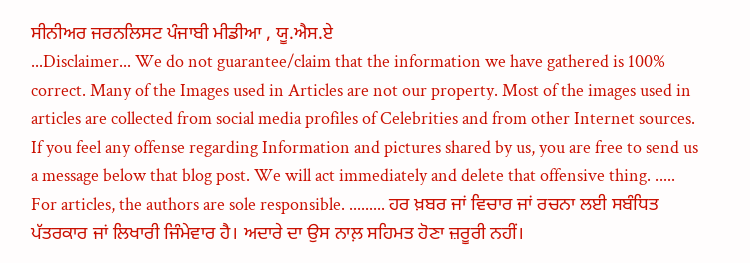ਸੀਨੀਅਰ ਜਰਨਲਿਸਟ ਪੰਜਾਬੀ ਮੀਡੀਆ , ਯੂ.ਐਸ.ਏ
...Disclaimer... We do not guarantee/claim that the information we have gathered is 100% correct. Many of the Images used in Articles are not our property. Most of the images used in articles are collected from social media profiles of Celebrities and from other Internet sources. If you feel any offense regarding Information and pictures shared by us, you are free to send us a message below that blog post. We will act immediately and delete that offensive thing. ..... For articles, the authors are sole responsible. ......... ਹਰ ਖ਼ਬਰ ਜਾਂ ਵਿਚਾਰ ਜਾਂ ਰਚਨਾ ਲਈ ਸਬੰਧਿਤ ਪੱਤਰਕਾਰ ਜਾਂ ਲਿਖਾਰੀ ਜਿੰਮੇਵਾਰ ਹੈ। ਅਦਾਰੇ ਦਾ ਉਸ ਨਾਲ਼ ਸਹਿਮਤ ਹੋਣਾ ਜ਼ਰੂਰੀ ਨਹੀਂ।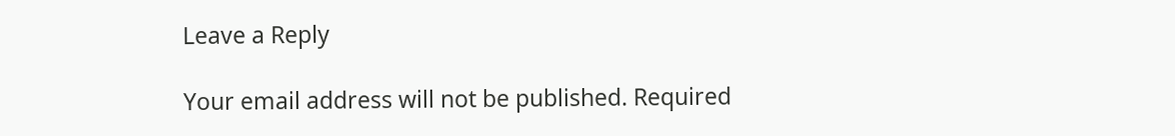Leave a Reply

Your email address will not be published. Required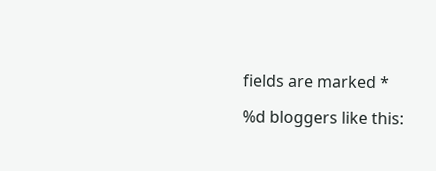fields are marked *

%d bloggers like this: